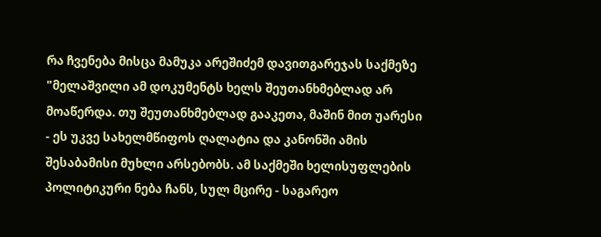რა ჩვენება მისცა მამუკა არეშიძემ დავითგარეჯას საქმეზე
"მელაშვილი ამ დოკუმენტს ხელს შეუთანხმებლად არ მოაწერდა. თუ შეუთანხმებლად გააკეთა, მაშინ მით უარესი - ეს უკვე სახელმწიფოს ღალატია და კანონში ამის შესაბამისი მუხლი არსებობს. ამ საქმეში ხელისუფლების პოლიტიკური ნება ჩანს, სულ მცირე - საგარეო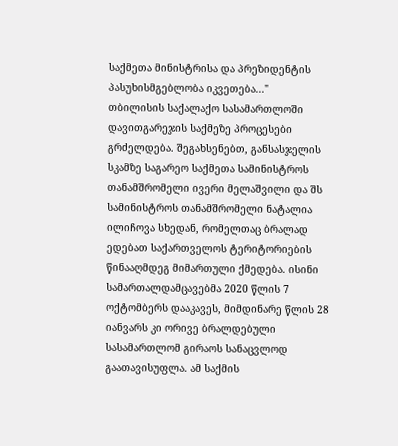საქმეთა მინისტრისა და პრეზიდენტის პასუხისმგებლობა იკვეთება..."
თბილისის საქალაქო სასამართლოში დავითგარეჯის საქმეზე პროცესები გრძელდება. შეგახსენებთ, განსასჯელის სკამზე საგარეო საქმეთა სამინისტროს თანამშრომელი ივერი მელაშვილი და შს სამინისტროს თანამშრომელი ნატალია ილიჩოვა სხედან, რომელთაც ბრალად ედებათ საქართველოს ტერიტორიების წინააღმდეგ მიმართული ქმედება. ისინი სამართალდამცავებმა 2020 წლის 7 ოქტომბერს დააკავეს, მიმდინარე წლის 28 იანვარს კი ორივე ბრალდებული სასამართლომ გირაოს სანაცვლოდ გაათავისუფლა. ამ საქმის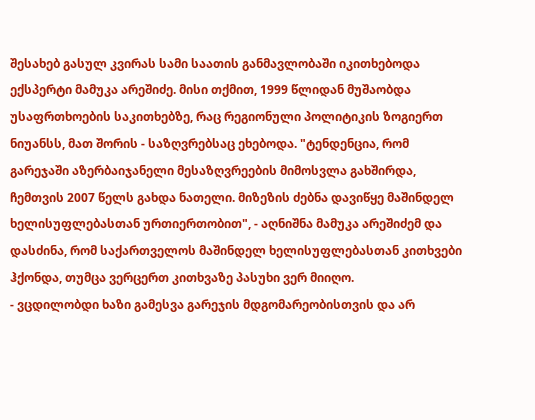შესახებ გასულ კვირას სამი საათის განმავლობაში იკითხებოდა ექსპერტი მამუკა არეშიძე. მისი თქმით, 1999 წლიდან მუშაობდა უსაფრთხოების საკითხებზე, რაც რეგიონული პოლიტიკის ზოგიერთ ნიუანსს, მათ შორის - საზღვრებსაც ეხებოდა. "ტენდენცია, რომ გარეჯაში აზერბაიჯანელი მესაზღვრეების მიმოსვლა გახშირდა, ჩემთვის 2007 წელს გახდა ნათელი. მიზეზის ძებნა დავიწყე მაშინდელ ხელისუფლებასთან ურთიერთობით", - აღნიშნა მამუკა არეშიძემ და დასძინა, რომ საქართველოს მაშინდელ ხელისუფლებასთან კითხვები ჰქონდა, თუმცა ვერცერთ კითხვაზე პასუხი ვერ მიიღო.
- ვცდილობდი ხაზი გამესვა გარეჯის მდგომარეობისთვის და არ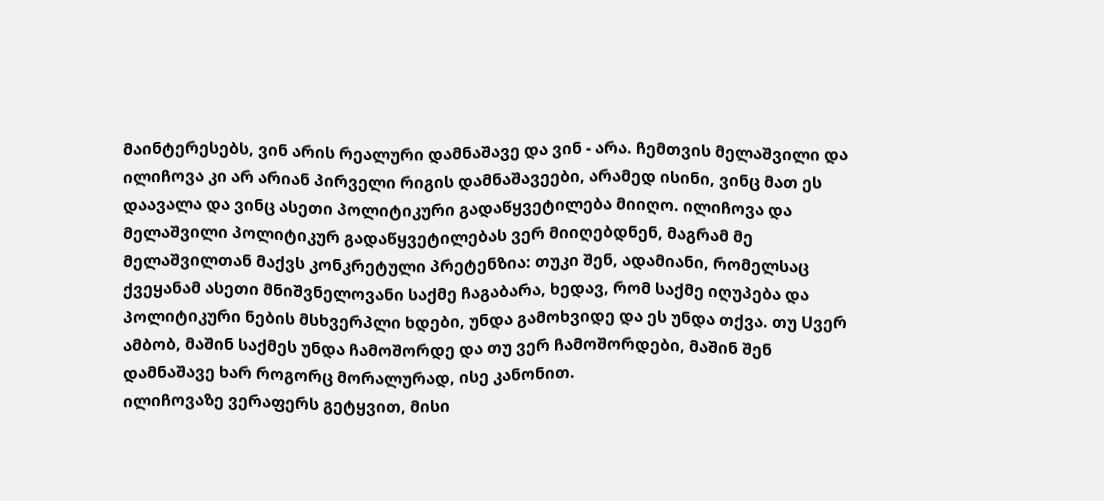მაინტერესებს, ვინ არის რეალური დამნაშავე და ვინ - არა. ჩემთვის მელაშვილი და ილიჩოვა კი არ არიან პირველი რიგის დამნაშავეები, არამედ ისინი, ვინც მათ ეს დაავალა და ვინც ასეთი პოლიტიკური გადაწყვეტილება მიიღო. ილიჩოვა და მელაშვილი პოლიტიკურ გადაწყვეტილებას ვერ მიიღებდნენ, მაგრამ მე მელაშვილთან მაქვს კონკრეტული პრეტენზია: თუკი შენ, ადამიანი, რომელსაც ქვეყანამ ასეთი მნიშვნელოვანი საქმე ჩაგაბარა, ხედავ, რომ საქმე იღუპება და პოლიტიკური ნების მსხვერპლი ხდები, უნდა გამოხვიდე და ეს უნდა თქვა. თუ Uვერ ამბობ, მაშინ საქმეს უნდა ჩამოშორდე და თუ ვერ ჩამოშორდები, მაშინ შენ დამნაშავე ხარ როგორც მორალურად, ისე კანონით.
ილიჩოვაზე ვერაფერს გეტყვით, მისი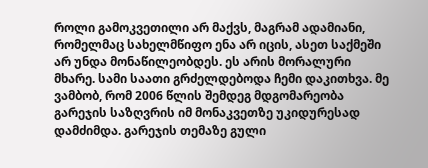როლი გამოკვეთილი არ მაქვს, მაგრამ ადამიანი, რომელმაც სახელმწიფო ენა არ იცის, ასეთ საქმეში არ უნდა მონაწილეობდეს. ეს არის მორალური მხარე. სამი საათი გრძელდებოდა ჩემი დაკითხვა. მე ვამბობ, რომ 2006 წლის შემდეგ მდგომარეობა გარეჯის საზღვრის იმ მონაკვეთზე უკიდურესად დამძიმდა. გარეჯის თემაზე გული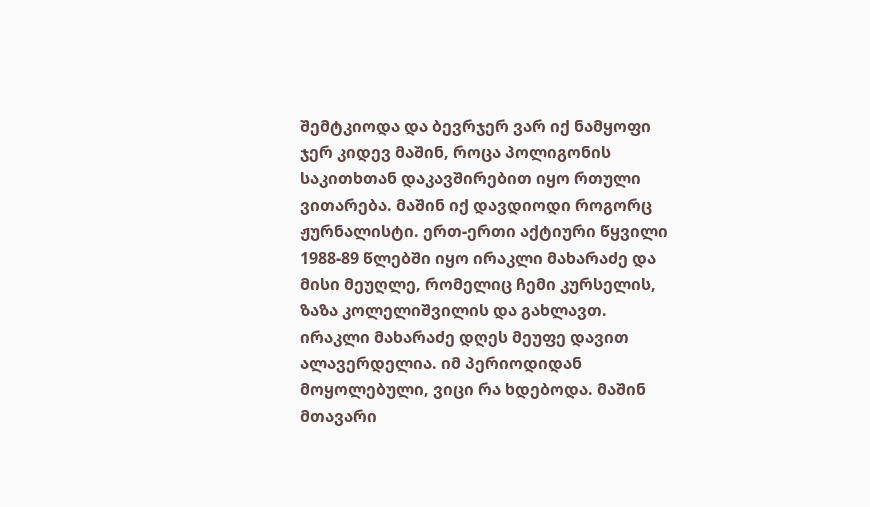შემტკიოდა და ბევრჯერ ვარ იქ ნამყოფი ჯერ კიდევ მაშინ, როცა პოლიგონის საკითხთან დაკავშირებით იყო რთული ვითარება. მაშინ იქ დავდიოდი როგორც ჟურნალისტი. ერთ-ერთი აქტიური წყვილი 1988-89 წლებში იყო ირაკლი მახარაძე და მისი მეუღლე, რომელიც ჩემი კურსელის, ზაზა კოლელიშვილის და გახლავთ. ირაკლი მახარაძე დღეს მეუფე დავით ალავერდელია. იმ პერიოდიდან მოყოლებული, ვიცი რა ხდებოდა. მაშინ მთავარი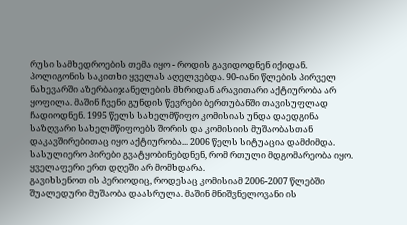რუსი სამხედროების თემა იყო - როდის გავიდოდნენ იქიდან. პოლიგონის საკითხი ყველას აღელვებდა. 90-იანი წლების პირველ ნახევარში აზერბაიჯანელების მხრიდან არავითარი აქტიურობა არ ყოფილა. მაშინ ჩვენი გუნდის წევრები ბერთუბანში თავისუფლად ჩადიოდნენ. 1995 წელს სახელმწიფო კომისიას უნდა დაედგინა საზღვარი სახელმწიფოებს შორის და კომისიის მუშაობასთან დაკავშირებითაც იყო აქტიურობა... 2006 წელს სიტუაცია დამძიმდა. სასულიერო პირები გვატყობინებდნენ, რომ რთული მდგომარეობა იყო. ყველაფერი ერთ დღეში არ მომხდარა.
გავიხსენოთ ის პერიოდიც, როდესაც კომისიამ 2006-2007 წლებში შუალედური მუშაობა დაასრულა. მაშინ მნიშვნელოვანი ის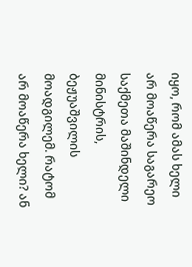იყო, რომ ამას ხელი არ მოაწერა საგარეო საქმეთა მაშინდელი მინისტრის, ბეჟუაშვილის მოადგილემ. რატომ არ მოაწერა ხელი? ან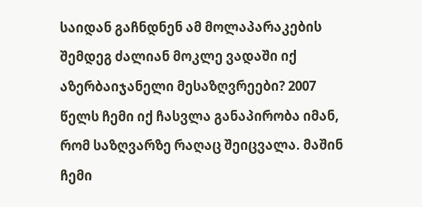საიდან გაჩნდნენ ამ მოლაპარაკების შემდეგ ძალიან მოკლე ვადაში იქ აზერბაიჯანელი მესაზღვრეები? 2007 წელს ჩემი იქ ჩასვლა განაპირობა იმან, რომ საზღვარზე რაღაც შეიცვალა. მაშინ ჩემი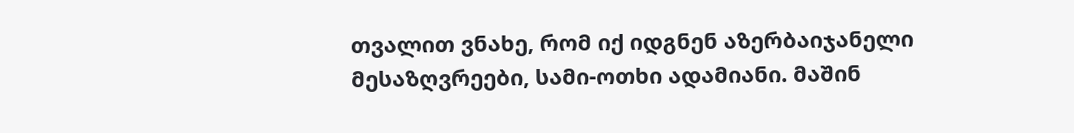თვალით ვნახე, რომ იქ იდგნენ აზერბაიჯანელი მესაზღვრეები, სამი-ოთხი ადამიანი. მაშინ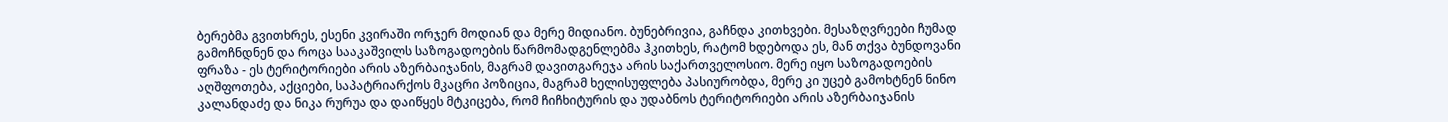ბერებმა გვითხრეს, ესენი კვირაში ორჯერ მოდიან და მერე მიდიანო. ბუნებრივია, გაჩნდა კითხვები. მესაზღვრეები ჩუმად გამოჩნდნენ და როცა სააკაშვილს საზოგადოების წარმომადგენლებმა ჰკითხეს, რატომ ხდებოდა ეს, მან თქვა ბუნდოვანი ფრაზა - ეს ტერიტორიები არის აზერბაიჯანის, მაგრამ დავითგარეჯა არის საქართველოსიო. მერე იყო საზოგადოების აღშფოთება, აქციები, საპატრიარქოს მკაცრი პოზიცია, მაგრამ ხელისუფლება პასიურობდა, მერე კი უცებ გამოხტნენ ნინო კალანდაძე და ნიკა რურუა და დაიწყეს მტკიცება, რომ ჩიჩხიტურის და უდაბნოს ტერიტორიები არის აზერბაიჯანის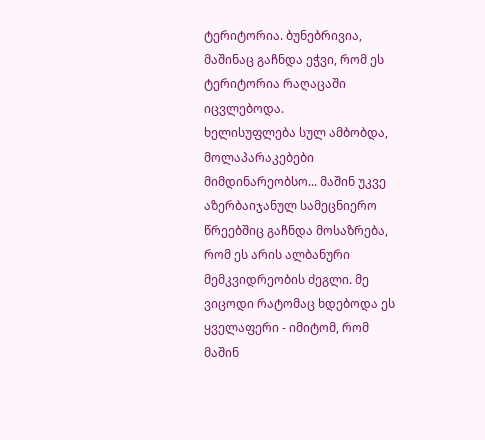ტერიტორია. ბუნებრივია, მაშინაც გაჩნდა ეჭვი, რომ ეს ტერიტორია რაღაცაში იცვლებოდა.
ხელისუფლება სულ ამბობდა, მოლაპარაკებები მიმდინარეობსო... მაშინ უკვე აზერბაიჯანულ სამეცნიერო წრეებშიც გაჩნდა მოსაზრება, რომ ეს არის ალბანური მემკვიდრეობის ძეგლი. მე ვიცოდი რატომაც ხდებოდა ეს ყველაფერი - იმიტომ, რომ მაშინ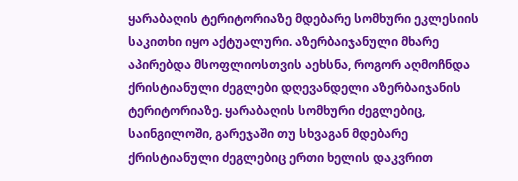ყარაბაღის ტერიტორიაზე მდებარე სომხური ეკლესიის საკითხი იყო აქტუალური. აზერბაიჯანული მხარე აპირებდა მსოფლიოსთვის აეხსნა, როგორ აღმოჩნდა ქრისტიანული ძეგლები დღევანდელი აზერბაიჯანის ტერიტორიაზე. ყარაბაღის სომხური ძეგლებიც, საინგილოში, გარეჯაში თუ სხვაგან მდებარე ქრისტიანული ძეგლებიც ერთი ხელის დაკვრით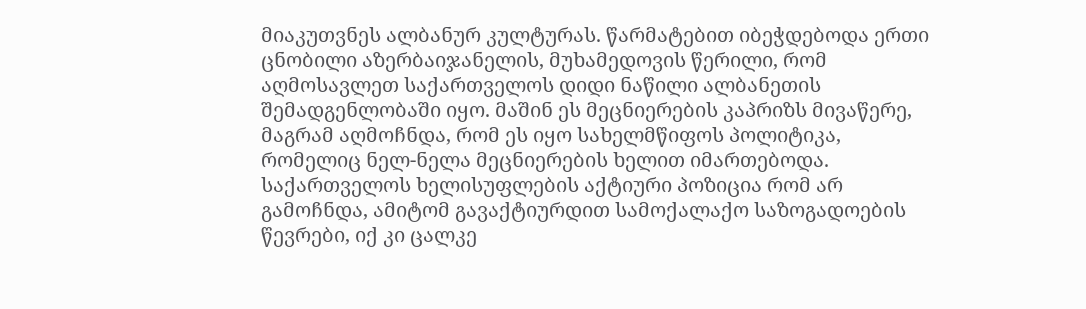მიაკუთვნეს ალბანურ კულტურას. წარმატებით იბეჭდებოდა ერთი ცნობილი აზერბაიჯანელის, მუხამედოვის წერილი, რომ აღმოსავლეთ საქართველოს დიდი ნაწილი ალბანეთის შემადგენლობაში იყო. მაშინ ეს მეცნიერების კაპრიზს მივაწერე, მაგრამ აღმოჩნდა, რომ ეს იყო სახელმწიფოს პოლიტიკა, რომელიც ნელ-ნელა მეცნიერების ხელით იმართებოდა. საქართველოს ხელისუფლების აქტიური პოზიცია რომ არ გამოჩნდა, ამიტომ გავაქტიურდით სამოქალაქო საზოგადოების წევრები, იქ კი ცალკე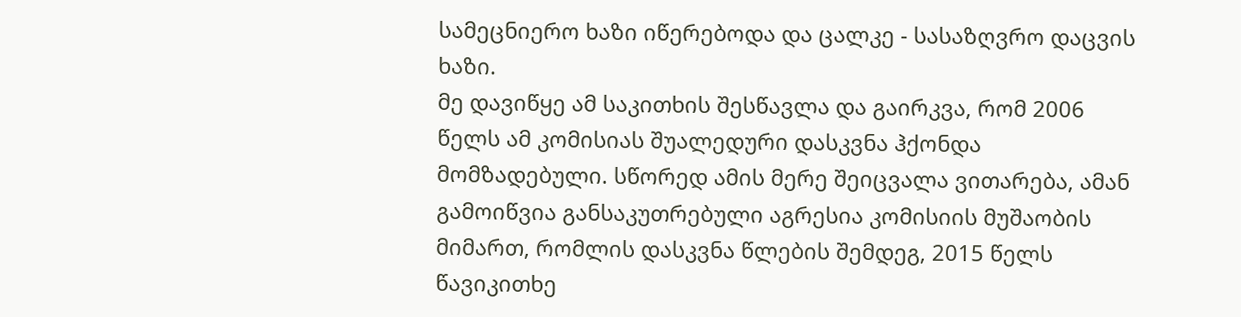სამეცნიერო ხაზი იწერებოდა და ცალკე - სასაზღვრო დაცვის ხაზი.
მე დავიწყე ამ საკითხის შესწავლა და გაირკვა, რომ 2006 წელს ამ კომისიას შუალედური დასკვნა ჰქონდა მომზადებული. სწორედ ამის მერე შეიცვალა ვითარება, ამან გამოიწვია განსაკუთრებული აგრესია კომისიის მუშაობის მიმართ, რომლის დასკვნა წლების შემდეგ, 2015 წელს წავიკითხე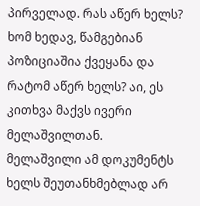პირველად. რას აწერ ხელს? ხომ ხედავ, წამგებიან პოზიციაშია ქვეყანა და რატომ აწერ ხელს? აი, ეს კითხვა მაქვს ივერი მელაშვილთან.
მელაშვილი ამ დოკუმენტს ხელს შეუთანხმებლად არ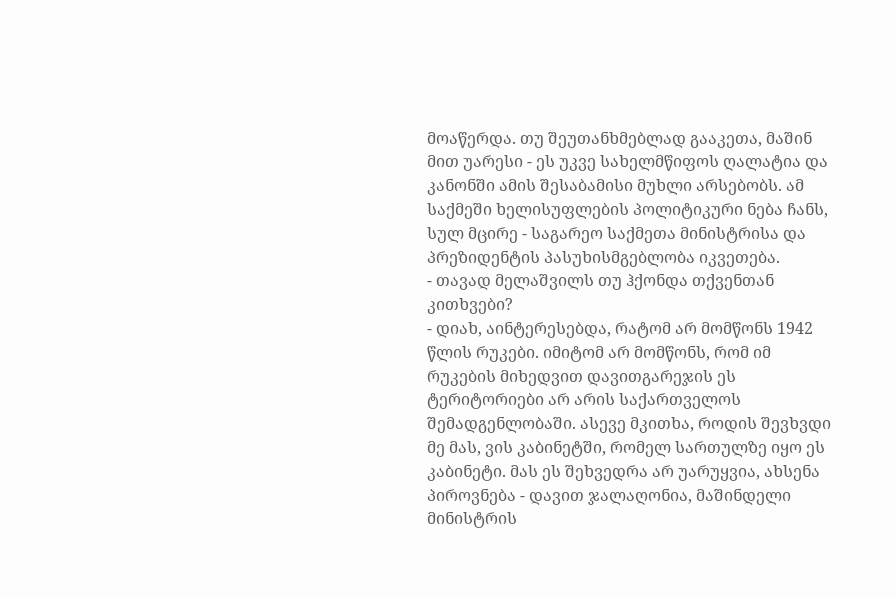მოაწერდა. თუ შეუთანხმებლად გააკეთა, მაშინ მით უარესი - ეს უკვე სახელმწიფოს ღალატია და კანონში ამის შესაბამისი მუხლი არსებობს. ამ საქმეში ხელისუფლების პოლიტიკური ნება ჩანს, სულ მცირე - საგარეო საქმეთა მინისტრისა და პრეზიდენტის პასუხისმგებლობა იკვეთება.
- თავად მელაშვილს თუ ჰქონდა თქვენთან კითხვები?
- დიახ, აინტერესებდა, რატომ არ მომწონს 1942 წლის რუკები. იმიტომ არ მომწონს, რომ იმ რუკების მიხედვით დავითგარეჯის ეს ტერიტორიები არ არის საქართველოს შემადგენლობაში. ასევე მკითხა, როდის შევხვდი მე მას, ვის კაბინეტში, რომელ სართულზე იყო ეს კაბინეტი. მას ეს შეხვედრა არ უარუყვია, ახსენა პიროვნება - დავით ჯალაღონია, მაშინდელი მინისტრის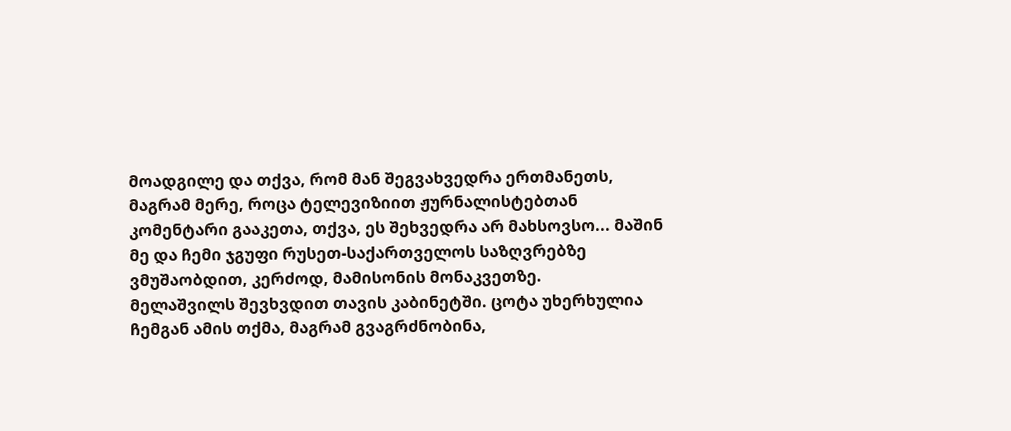მოადგილე და თქვა, რომ მან შეგვახვედრა ერთმანეთს, მაგრამ მერე, როცა ტელევიზიით ჟურნალისტებთან კომენტარი გააკეთა, თქვა, ეს შეხვედრა არ მახსოვსო... მაშინ მე და ჩემი ჯგუფი რუსეთ-საქართველოს საზღვრებზე ვმუშაობდით, კერძოდ, მამისონის მონაკვეთზე.
მელაშვილს შევხვდით თავის კაბინეტში. ცოტა უხერხულია ჩემგან ამის თქმა, მაგრამ გვაგრძნობინა,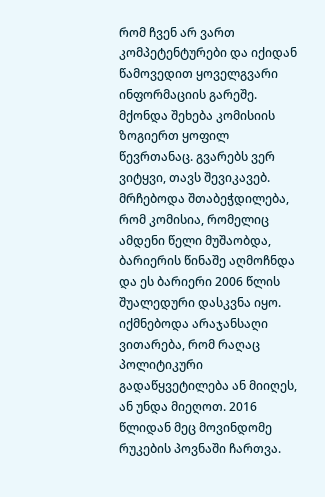რომ ჩვენ არ ვართ კომპეტენტურები და იქიდან წამოვედით ყოველგვარი ინფორმაციის გარეშე. მქონდა შეხება კომისიის ზოგიერთ ყოფილ წევრთანაც. გვარებს ვერ ვიტყვი, თავს შევიკავებ. მრჩებოდა შთაბეჭდილება, რომ კომისია, რომელიც ამდენი წელი მუშაობდა, ბარიერის წინაშე აღმოჩნდა და ეს ბარიერი 2006 წლის შუალედური დასკვნა იყო.
იქმნებოდა არაჯანსაღი ვითარება, რომ რაღაც პოლიტიკური გადაწყვეტილება ან მიიღეს, ან უნდა მიეღოთ. 2016 წლიდან მეც მოვინდომე რუკების პოვნაში ჩართვა.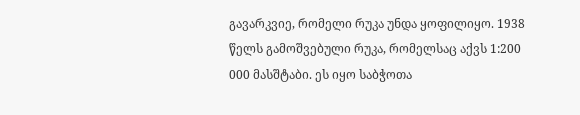გავარკვიე, რომელი რუკა უნდა ყოფილიყო. 1938 წელს გამოშვებული რუკა, რომელსაც აქვს 1:200 000 მასშტაბი. ეს იყო საბჭოთა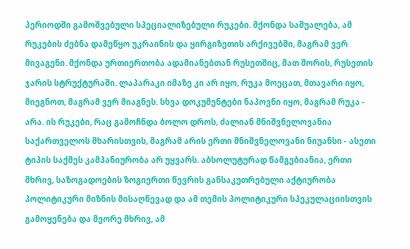პერიოდში გამოშვებული სპეციალიზებული რუკები. მქონდა საშუალება, ამ რუკების ძებნა დამეწყო უკრაინის და ყირგიზეთის არქივებში, მაგრამ ვერ მივაგენი. მქონდა ურთიერთობა ადამიანებთან რუსეთშიც, მათ შორის, რუსეთის ჯარის სტრუქტურაში. ლაპარაკი იმაზე კი არ იყო, რუკა მოეცათ, მთავარი იყო, მიეგნოთ, მაგრამ ვერ მიაგნეს. სხვა დოკუმენტები ნაპოვნი იყო, მაგრამ რუკა - არა. ის რუკები, რაც გამოჩნდა ბოლო დროს, ძალიან მნიშვნელოვანია საქართველოს მხარისთვის, მაგრამ არის ერთი მნიშვნელოვანი ნიუანსი - ასეთი ტიპის საქმეს კამპანიურობა არ უყვარს. აბსოლუტურად წამგებიანია, ერთი მხრივ, საზოგადოების ზოგიერთი წევრის განსაკუთრებული აქტიურობა პოლიტიკური მიზნის მისაღწევად და ამ თემის პოლიტიკური სპეკულაციისთვის გამოყენება და მეორე მხრივ, ამ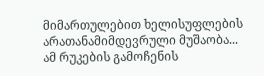მიმართულებით ხელისუფლების არათანამიმდევრული მუშაობა...
ამ რუკების გამოჩენის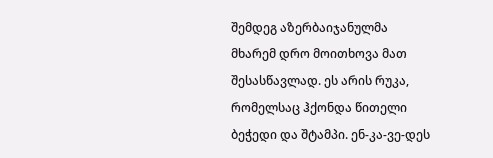შემდეგ აზერბაიჯანულმა მხარემ დრო მოითხოვა მათ შესასწავლად. ეს არის რუკა, რომელსაც ჰქონდა წითელი ბეჭედი და შტამპი. ენ-კა-ვე-დეს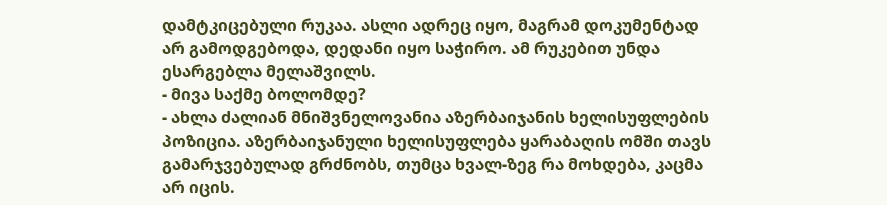დამტკიცებული რუკაა. ასლი ადრეც იყო, მაგრამ დოკუმენტად არ გამოდგებოდა, დედანი იყო საჭირო. ამ რუკებით უნდა ესარგებლა მელაშვილს.
- მივა საქმე ბოლომდე?
- ახლა ძალიან მნიშვნელოვანია აზერბაიჯანის ხელისუფლების პოზიცია. აზერბაიჯანული ხელისუფლება ყარაბაღის ომში თავს გამარჯვებულად გრძნობს, თუმცა ხვალ-ზეგ რა მოხდება, კაცმა არ იცის.